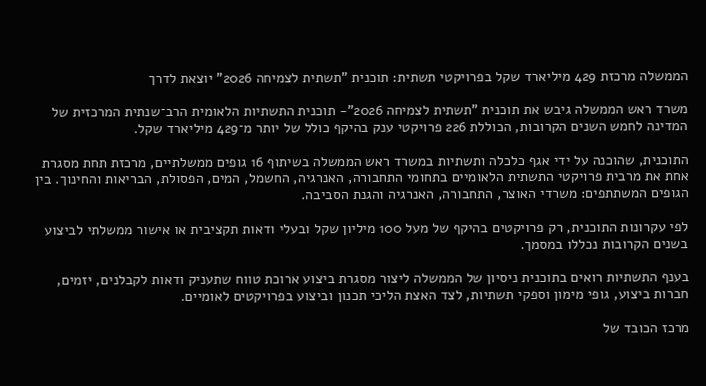הממשלה מרכזת 429 מיליארד שקל בפרויקטי תשתית: תוכנית "תשתית לצמיחה 2026" יוצאת לדרך

משרד ראש הממשלה גיבש את תוכנית "תשתית לצמיחה 2026"- תוכנית התשתיות הלאומית הרב־שנתית המרכזית של המדינה לחמש השנים הקרובות, הכוללת 226 פרויקטי ענק בהיקף כולל של יותר מ־429 מיליארד שקל.

התוכנית, שהוכנה על ידי אגף כלכלה ותשתיות במשרד ראש הממשלה בשיתוף 16 גופים ממשלתיים, מרכזת תחת מסגרת אחת את מרבית פרויקטי התשתית הלאומיים בתחומי התחבורה, האנרגיה, החשמל, המים, הפסולת, הבריאות והחינוך. בין הגופים המשתתפים: משרדי האוצר, התחבורה, האנרגיה והגנת הסביבה.

לפי עקרונות התוכנית, רק פרויקטים בהיקף של מעל 100 מיליון שקל ובעלי ודאות תקציבית או אישור ממשלתי לביצוע בשנים הקרובות נכללו במסמך.

בענף התשתיות רואים בתוכנית ניסיון של הממשלה ליצור מסגרת ביצוע ארוכת טווח שתעניק ודאות לקבלנים, יזמים, חברות ביצוע, גופי מימון וספקי תשתיות, לצד האצת הליכי תכנון וביצוע בפרויקטים לאומיים.

מרכז הכובד של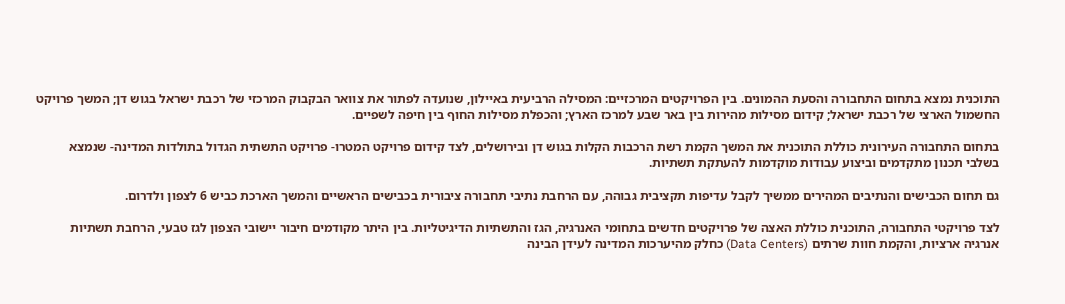התוכנית נמצא בתחום התחבורה והסעת ההמונים. בין הפרויקטים המרכזיים: המסילה הרביעית באיילון, שנועדה לפתור את צוואר הבקבוק המרכזי של רכבת ישראל בגוש דן; המשך פרויקט החשמול הארצי של רכבת ישראל; קידום מסילות מהירות בין באר שבע למרכז הארץ; והכפלת מסילות החוף בין חיפה לשפיים.

בתחום התחבורה העירונית כוללת התוכנית את המשך הקמת רשת הרכבות הקלות בגוש דן ובירושלים, לצד קידום פרויקט המטרו- פרויקט התשתית הגדול בתולדות המדינה- שנמצא בשלבי תכנון מתקדמים וביצוע עבודות מוקדמות להעתקת תשתיות.

גם תחום הכבישים והנתיבים המהירים ממשיך לקבל עדיפות תקציבית גבוהה, עם הרחבת נתיבי תחבורה ציבורית בכבישים הראשיים והמשך הארכת כביש 6 לצפון ולדרום.

לצד פרויקטי התחבורה, התוכנית כוללת האצה של פרויקטים חדשים בתחומי האנרגיה, הגז והתשתיות הדיגיטליות. בין היתר מקודמים חיבור יישובי הצפון לגז טבעי, הרחבת תשתיות אנרגיה ארציות, והקמת חוות שרתים (Data Centers) כחלק מהיערכות המדינה לעידן הבינה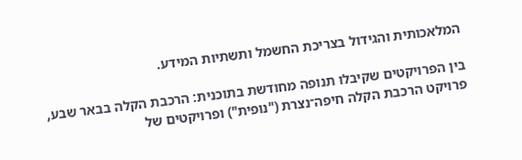המלאכותית והגידול בצריכת החשמל ותשתיות המידע.

בין הפרויקטים שקיבלו תנופה מחודשת בתוכנית: הרכבת הקלה בבאר שבע, פרויקט הרכבת הקלה חיפה־נצרת ("נופית") ופרויקטים של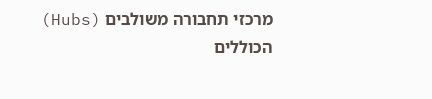מרכזי תחבורה משולבים (Hubs) הכוללים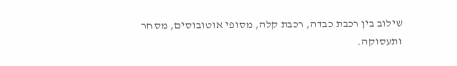שילוב בין רכבת כבדה, רכבת קלה, מסופי אוטובוסים, מסחר ותעסוקה.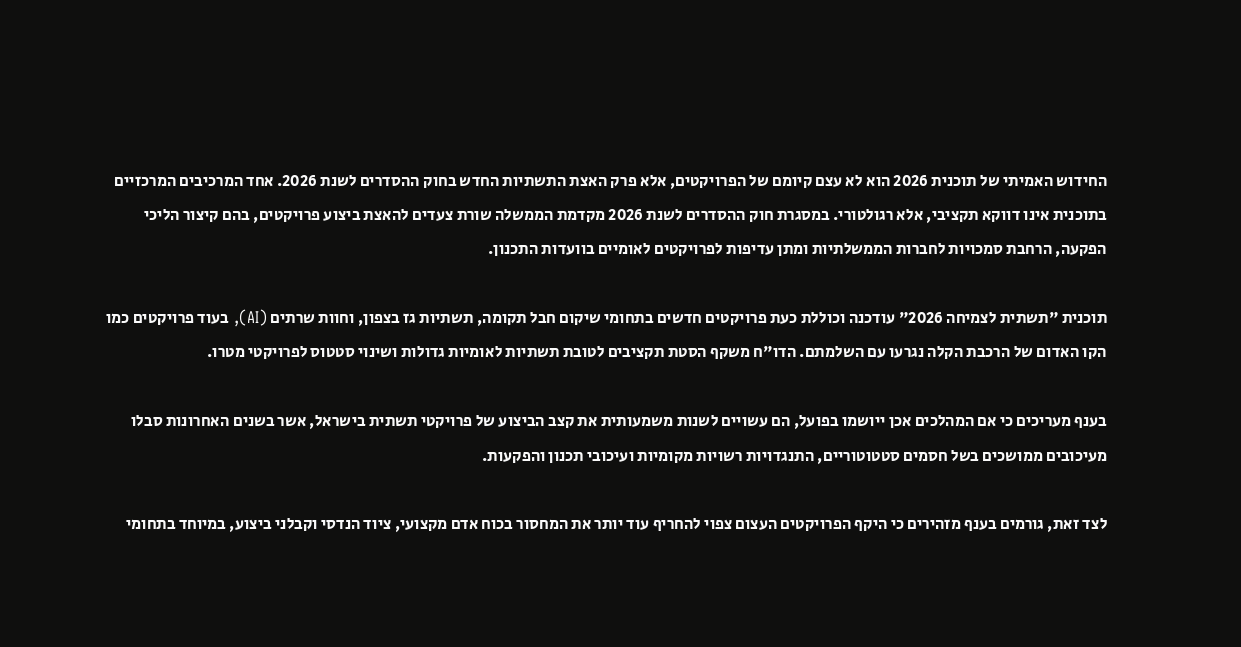החידוש האמיתי של תוכנית 2026 הוא לא עצם קיומם של הפרויקטים, אלא פרק האצת התשתיות החדש בחוק ההסדרים לשנת 2026. אחד המרכיבים המרכזיים בתוכנית אינו דווקא תקציבי, אלא רגולטורי. במסגרת חוק ההסדרים לשנת 2026 מקדמת הממשלה שורת צעדים להאצת ביצוע פרויקטים, בהם קיצור הליכי הפקעה, הרחבת סמכויות לחברות הממשלתיות ומתן עדיפות לפרויקטים לאומיים בוועדות התכנון.

תוכנית "תשתית לצמיחה 2026" עודכנה וכוללת כעת פרויקטים חדשים בתחומי שיקום חבל תקומה, תשתיות גז בצפון, וחוות שרתים (AI), בעוד פרויקטים כמו הקו האדום של הרכבת הקלה נגרעו עם השלמתם. הדו"ח משקף הסטת תקציבים לטובת תשתיות לאומיות גדולות ושינוי סטטוס לפרויקטי מטרו.

בענף מעריכים כי אם המהלכים אכן ייושמו בפועל, הם עשויים לשנות משמעותית את קצב הביצוע של פרויקטי תשתית בישראל, אשר בשנים האחרונות סבלו מעיכובים ממושכים בשל חסמים סטטוטוריים, התנגדויות רשויות מקומיות ועיכובי תכנון והפקעות.

לצד זאת, גורמים בענף מזהירים כי היקף הפרויקטים העצום צפוי להחריף עוד יותר את המחסור בכוח אדם מקצועי, ציוד הנדסי וקבלני ביצוע, במיוחד בתחומי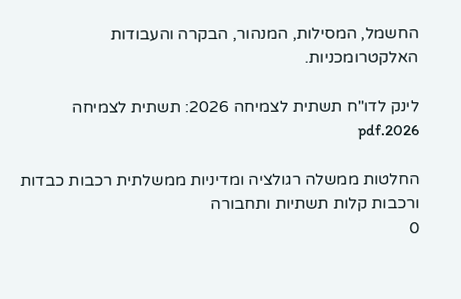החשמל, המסילות, המנהור, הבקרה והעבודות האלקטרומכניות.

לינק לדו"ח תשתית לצמיחה 2026: תשתית לצמיחה 2026.pdf

החלטות ממשלה רגולציה ומדיניות ממשלתית רכבות כבדות ורכבות קלות תשתיות ותחבורה
0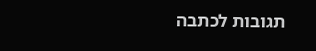תגובות לכתבה